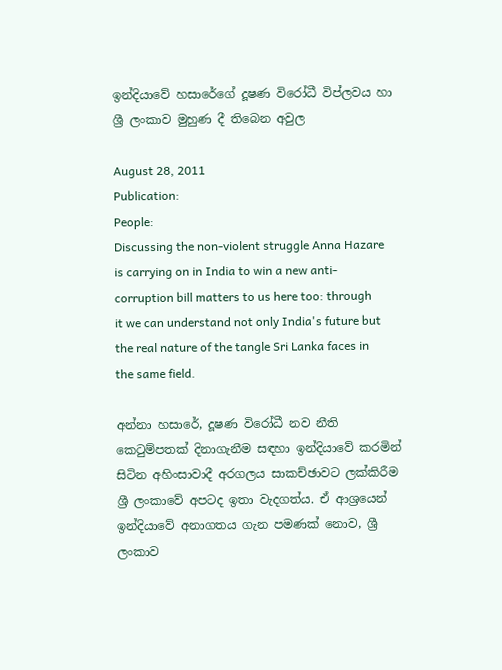ඉන්දියාවේ හසාරේගේ දූෂණ විරෝධී විප්ලවය හා ශ්‍රී ලංකාව මුහුණ දී තිබෙන අවුල

August 28, 2011
Publication:
People:
Discussing the non-violent struggle Anna Hazare is carrying on in India to win a new anti-corruption bill matters to us here too: through it we can understand not only India's future but the real nature of the tangle Sri Lanka faces in the same field.

අන්නා හසාරේ, දූෂණ විරෝධී නව නීති කෙටුම්පතක් දිනාගැනීම සඳහා ඉන්දියාවේ කරමින් සිටින අහිංසාවාදී අරගලය සාකච්ඡාවට ලක්කිරීම ශ්‍රී ලංකාවේ අපටද ඉතා වැදගත්ය. ඒ ආශ්‍රයෙන් ඉන්දියාවේ අනාගතය ගැන පමණක් නොව, ශ්‍රී ලංකාව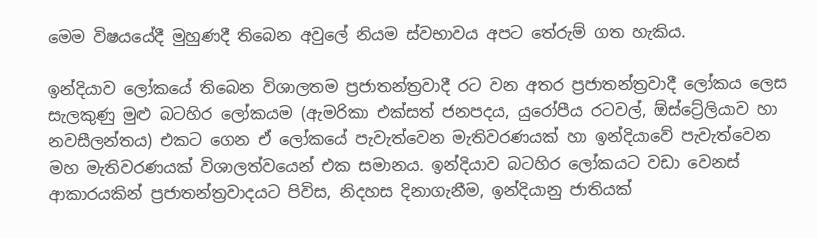මෙම විෂයයේදී මුහුණදී තිබෙන අවුලේ නියම ස්වභාවය අපට තේරුම් ගත හැකිය.

ඉන්දියාව ලෝකයේ තිබෙන විශාලතම ප්‍රජාතන්ත්‍රවාදී රට වන අතර ප්‍රජාතන්ත්‍රවාදී ලෝකය ලෙස සැලකුණු මුළු බටහිර ලෝකයම (ඇමරිකා එක්සත් ජනපදය, යුරෝපීය රටවල්, ඕස්ට්‍රේලියාව හා නවසීලන්තය) එකට ගෙන ඒ ලෝකයේ පැවැත්වෙන මැතිවරණයක් හා ඉන්දියාවේ පැවැත්වෙන මහ මැතිවරණයක් විශාලත්වයෙන් එක සමානය. ඉන්දියාව බටහිර ලෝකයට වඩා වෙනස් ආකාරයකින් ප්‍රජාතන්ත්‍රවාදයට පිවිස, නිදහස දිනාගැනීම, ඉන්දියානු ජාතියක්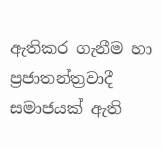ඇතිකර ගැනීම හා ප්‍රජාතන්ත්‍රවාදී සමාජයක් ඇති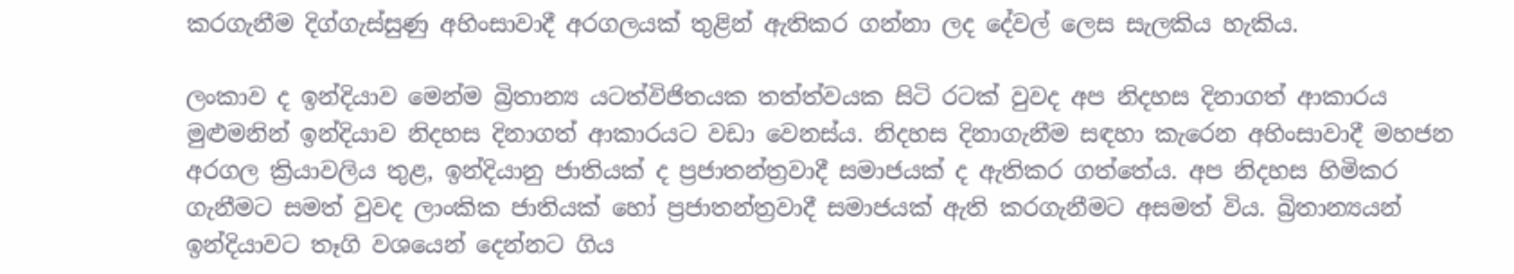කරගැනීම දිග්ගැස්සුණු අහිංසාවාදී අරගලයක් තුළින් ඇතිකර ගන්නා ලද දේවල් ලෙස සැලකිය හැකිය.

ලංකාව ද ඉන්දියාව මෙන්ම බ්‍රිතාන්‍ය යටත්විජිතයක තත්ත්වයක සිටි රටක් වුවද අප නිදහස දිනාගත් ආකාරය මුළුමනින් ඉන්දියාව නිදහස දිනාගත් ආකාරයට වඩා වෙනස්ය. නිදහස දිනාගැනීම සඳහා කැරෙන අහිංසාවාදී මහජන අරගල ක්‍රියාවලිය තුළ, ඉන්දියානු ජාතියක් ද ප්‍රජාතන්ත්‍රවාදී සමාජයක් ද ඇතිකර ගත්තේය. අප නිදහස හිමිකර ගැනීමට සමත් වුවද ලාංකික ජාතියක් හෝ ප්‍රජාතන්ත්‍රවාදී සමාජයක් ඇති කරගැනීමට අසමත් විය. බ්‍රිතාන්‍යයන් ඉන්දියාවට තෑගි වශයෙන් දෙන්නට ගිය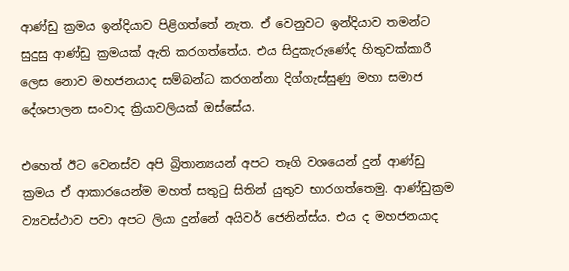ආණ්ඩු ක්‍රමය ඉන්දියාව පිළිගත්තේ නැත. ඒ වෙනුවට ඉන්දියාව තමන්ට සුදුසු ආණ්ඩු ක්‍රමයක් ඇති කරගත්තේය. එය සිදුකැරුණේද හිතුවක්කාරී ලෙස නොව මහජනයාද සම්බන්ධ කරගන්නා දිග්ගැස්සුණු මහා සමාජ දේශපාලන සංවාද ක්‍රියාවලියක් ඔස්සේය.

එහෙත් ඊට වෙනස්ව අපි බ්‍රිතාන්‍යයන් අපට තෑගි වශයෙන් දුන් ආණ්ඩු ක්‍රමය ඒ ආකාරයෙන්ම මහත් සතුටු සිතින් යුතුව භාරගත්තෙමු. ආණ්ඩුක්‍රම ව්‍යවස්ථාව පවා අපට ලියා දුන්නේ අයිවර් ජෙනින්ස්ය. එය ද මහජනයාද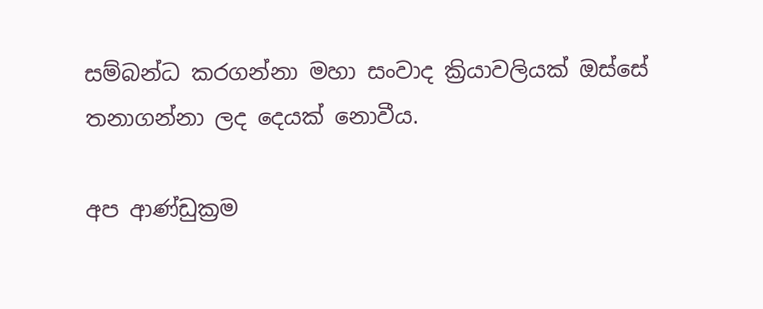සම්බන්ධ කරගන්නා මහා සංවාද ක්‍රියාවලියක් ඔස්සේ තනාගන්නා ලද දෙයක් නොවීය.

අප ආණ්ඩුක්‍රම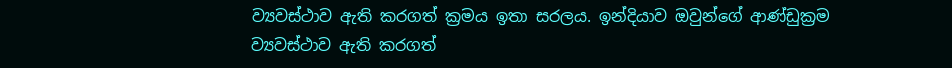ව්‍යවස්ථාව ඇති කරගත් ක්‍රමය ඉතා සරලය. ඉන්දියාව ඔවුන්ගේ ආණ්ඩුක්‍රම ව්‍යවස්ථාව ඇති කරගත්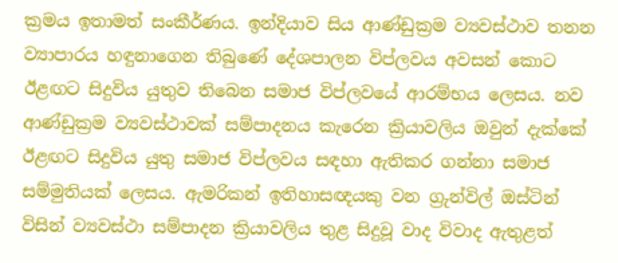ක්‍රමය ඉතාමත් සංකීර්ණය. ඉන්දියාව සිය ආණ්ඩුක්‍රම ව්‍යවස්ථාව තනන ව්‍යාපාරය හඳුනාගෙන තිබුණේ දේශපාලන විප්ලවය අවසන් කොට ඊළඟට සිදුවිය යුතුව තිබෙන සමාජ විප්ලවයේ ආරම්භය ලෙසය. නව ආණ්ඩුක්‍රම ව්‍යවස්ථාවක් සම්පාදනය කැරෙන ක්‍රියාවලිය ඔවුන් දැක්කේ ඊළඟට සිදුවිය යුතු සමාජ විප්ලවය සඳහා ඇතිකර ගන්නා සමාජ සම්මුතියක් ලෙසය. ඇමරිකන් ඉතිහාසඥයකු වන ග්‍රුන්විල් ඔස්ටින් විසින් ව්‍යවස්ථා සම්පාදන ක්‍රියාවලිය තුළ සිදුවූ වාද විවාද ඇතුළත්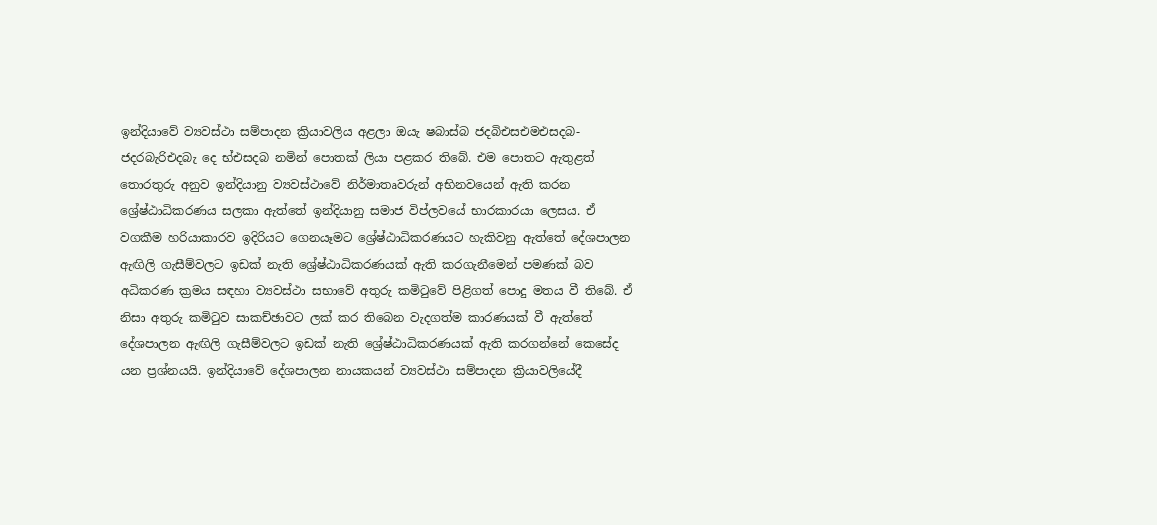ඉන්දියාවේ ව්‍යවස්ථා සම්පාදන ක්‍රියාවලිය අළලා ඔයැ ෂබාස්බ ජදබිඑසඑමඑසදබ-ජදරබැරිඑදබැ දෙ භ්එසදබ නමින් පොතක් ලියා පළකර තිබේ. එම පොතට ඇතුළත් තොරතුරු අනුව ඉන්දියානු ව්‍යවස්ථාවේ නිර්මාතෘවරුන් අභිනවයෙන් ඇති කරන ශ්‍රේෂ්ඨාධිකරණය සලකා ඇත්තේ ඉන්දියානු සමාජ විප්ලවයේ භාරකාරයා ලෙසය. ඒ වගකීම හරියාකාරව ඉදිරියට ගෙනයෑමට ශ්‍රේෂ්ඨාධිකරණයට හැකිවනු ඇත්තේ දේශපාලන ඇඟිලි ගැසීම්වලට ඉඩක් නැති ශ්‍රේෂ්ඨාධිකරණයක් ඇති කරගැනීමෙන් පමණක් බව අධිකරණ ක්‍රමය සඳහා ව්‍යවස්ථා සභාවේ අතුරු කමිටුවේ පිළිගත් පොදු මතය වී තිබේ. ඒ නිසා අතුරු කමිටුව සාකච්ඡාවට ලක් කර තිබෙන වැදගත්ම කාරණයක් වී ඇත්තේ දේශපාලන ඇඟිලි ගැසීම්වලට ඉඩක් නැති ශ්‍රේෂ්ඨාධිකරණයක් ඇති කරගන්නේ කෙසේද යන ප්‍රශ්නයයි. ඉන්දියාවේ දේශපාලන නායකයන් ව්‍යවස්ථා සම්පාදන ක්‍රියාවලියේදී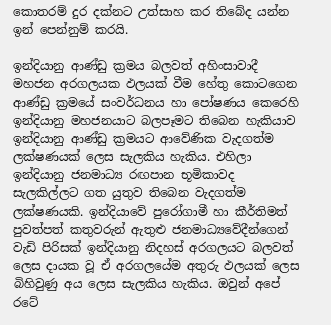කොතරම් දුර දක්නට උත්සාහ කර තිබේද යන්න ඉන් පෙන්නුම් කරයි.

ඉන්දියානු ආණ්ඩු ක්‍රමය බලවත් අහිංසාවාදී මහජන අරගලයක ඵලයක් වීම හේතු කොටගෙන ආණ්ඩු ක්‍රමයේ සංවර්ධනය හා පෝෂණය කෙරෙහි ඉන්දියානු මහජනයාට බලපෑමට තිබෙන හැකියාව ඉන්දියානු ආණ්ඩු ක්‍රමයට ආවේණික වැදගත්ම ලක්ෂණයක් ලෙස සැලකිය හැකිය. එහිලා ඉන්දියානු ජනමාධ්‍ය රඟපාන භූමිකාවද සැලකිල්ලට ගත යුතුව තිබෙන වැදගත්ම ලක්ෂණයකි. ඉන්දියාවේ පුරෝගාමී හා කීර්තිමත් පුවත්පත් කතුවරුන් ඇතුළු ජනමාධ්‍යවේදීන්ගෙන් වැඩි පිරිසක් ඉන්දියානු නිදහස් අරගලයට බලවත් ලෙස දායක වූ ඒ අරගලයේම අතුරු ඵලයක් ලෙස බිහිවුණු අය ලෙස සැලකිය හැකිය. ඔවුන් අපේ රටේ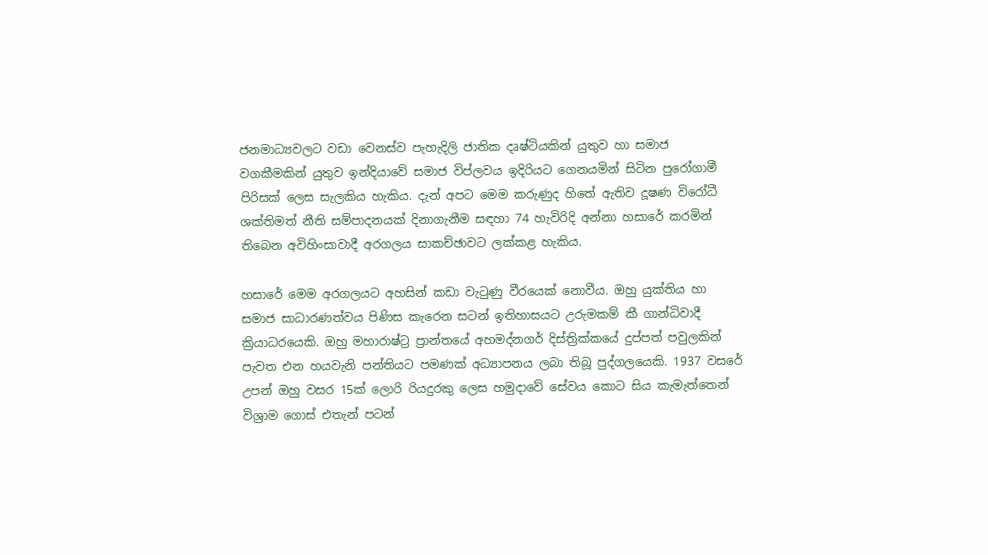ජනමාධ්‍යවලට වඩා වෙනස්ව පැහැදිලි ජාතික දෘෂ්ටියකින් යුතුව හා සමාජ වගකීමකින් යුතුව ඉන්දියාවේ සමාජ විප්ලවය ඉදිරියට ගෙනයමින් සිටින පුරෝගාමී පිරිසක් ලෙස සැලකිය හැකිය. දැන් අපට මෙම කරුණුද හිතේ ඇතිව දූෂණ විරෝධී ශක්තිමත් නීති සම්පාදනයක් දිනාගැනීම සඳහා 74 හැවිරිදි අන්නා හසාරේ කරමින් තිබෙන අවිහිංසාවාදී අරගලය සාකච්ඡාවට ලක්කළ හැකිය.

හසාරේ මෙම අරගලයට අහසින් කඩා වැටුණු වීරයෙක් නොවීය. ඔහු යුක්තිය හා සමාජ සාධාරණත්වය පිණිස කැරෙන සටන් ඉතිහාසයට උරුමකම් කී ගාන්ධිවාදී ක්‍රියාධරයෙකි. ඔහු මහාරාෂ්ට්‍ර ප්‍රාන්තයේ අහමද්නගර් දිස්ත්‍රික්කයේ දුප්පත් පවුලකින් පැවත එන හයවැනි පන්තියට පමණක් අධ්‍යාපනය ලබා තිබූ පුද්ගලයෙකි. 1937 වසරේ උපන් ඔහු වසර 15ක් ලොරි රියදුරකු ලෙස හමුදාවේ සේවය කොට සිය කැමැත්තෙන් විශ්‍රාම ගොස් එතැන් පටන්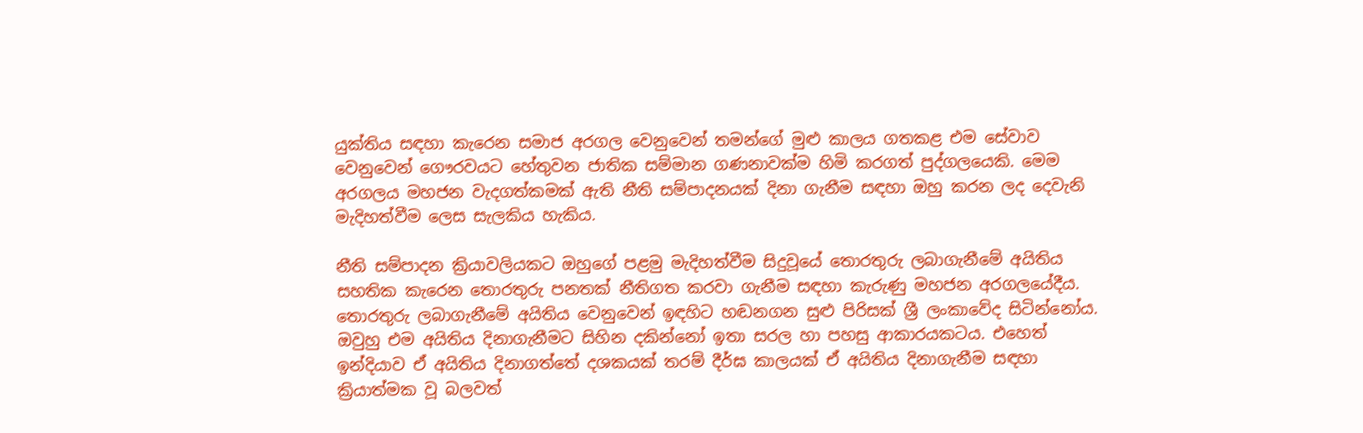යුක්තිය සඳහා කැරෙන සමාජ අරගල වෙනුවෙන් තමන්ගේ මුළු කාලය ගතකළ එම සේවාව වෙනුවෙන් ගෞරවයට හේතුවන ජාතික සම්මාන ගණනාවක්ම හිමි කරගත් පුද්ගලයෙකි. මෙම අරගලය මහජන වැදගත්කමක් ඇති නීති සම්පාදනයක් දිනා ගැනීම සඳහා ඔහු කරන ලද දෙවැනි මැදිහත්වීම ලෙස සැලකිය හැකිය.

නීති සම්පාදන ක්‍රියාවලියකට ඔහුගේ පළමු මැදිහත්වීම සිදුවූයේ තොරතුරු ලබාගැනීමේ අයිතිය සහතික කැරෙන තොරතුරු පනතක් නීතිගත කරවා ගැනීම සඳහා කැරුණු මහජන අරගලයේදීය. තොරතුරු ලබාගැනීමේ අයිතිය වෙනුවෙන් ඉඳහිට හඬනගන සුළු පිරිසක් ශ්‍රී ලංකාවේද සිටින්නෝය. ඔවුහු එම අයිතිය දිනාගැනීමට සිහින දකින්නෝ ඉතා සරල හා පහසු ආකාරයකටය. එහෙත් ඉන්දියාව ඒ අයිතිය දිනාගත්තේ දශකයක් තරම් දීර්ඝ කාලයක් ඒ අයිතිය දිනාගැනීම සඳහා ක්‍රියාත්මක වූ බලවත්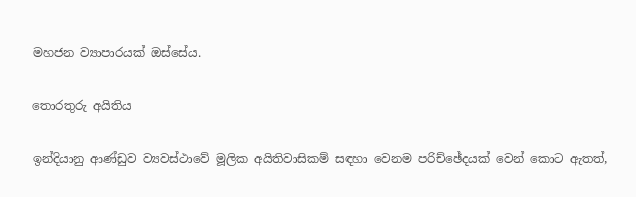මහජන ව්‍යාපාරයක් ඔස්සේය.

තොරතුරු අයිතිය

ඉන්දියානු ආණ්ඩුව ව්‍යවස්ථාවේ මූලික අයිතිවාසිකම් සඳහා වෙනම පරිච්ඡේදයක් වෙන් කොට ඇතත්,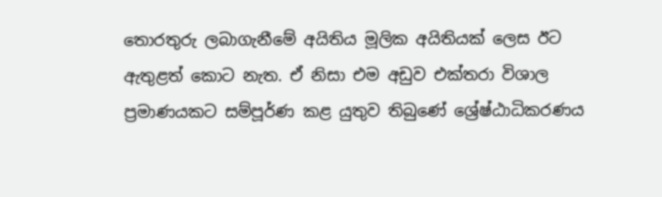තොරතුරු ලබාගැනීමේ අයිතිය මූලික අයිතියක් ලෙස ඊට ඇතුළත් කොට නැත. ඒ නිසා එම අඩුව එක්තරා විශාල ප්‍රමාණයකට සම්පූර්ණ කළ යුතුව තිබුණේ ශ්‍රේෂ්ඨාධිකරණය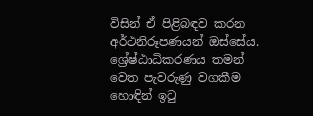විසින් ඒ පිළිබඳව කරන අර්ථනිරූපණයන් ඔස්සේය. ශ්‍රේෂ්ඨාධිකරණය තමන් වෙත පැවරුණු වගකීම හොඳින් ඉටු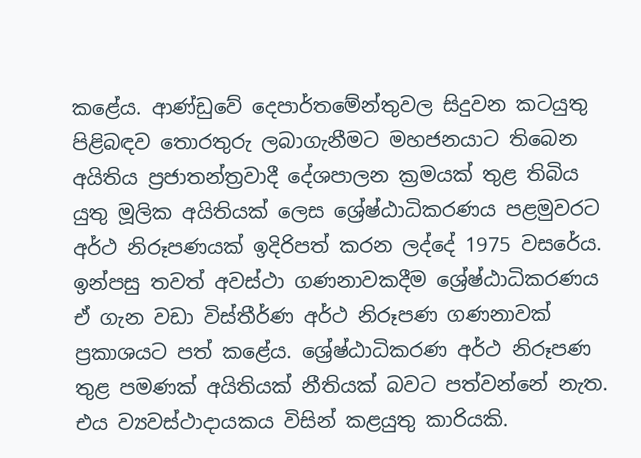කළේය. ආණ්ඩුවේ දෙපාර්තමේන්තුවල සිදුවන කටයුතු පිළිබඳව තොරතුරු ලබාගැනීමට මහජනයාට තිබෙන අයිතිය ප්‍රජාතන්ත්‍රවාදී දේශපාලන ක්‍රමයක් තුළ තිබිය යුතු මූලික අයිතියක් ලෙස ශ්‍රේෂ්ඨාධිකරණය පළමුවරට අර්ථ නිරූපණයක් ඉදිරිපත් කරන ලද්දේ 1975 වසරේය. ඉන්පසු තවත් අවස්ථා ගණනාවකදීම ශ්‍රේෂ්ඨාධිකරණය ඒ ගැන වඩා විස්තීර්ණ අර්ථ නිරූපණ ගණනාවක් ප්‍රකාශයට පත් කළේය. ශ්‍රේෂ්ඨාධිකරණ අර්ථ නිරූපණ තුළ පමණක් අයිතියක් නීතියක් බවට පත්වන්නේ නැත. එය ව්‍යවස්ථාදායකය විසින් කළයුතු කාරියකි.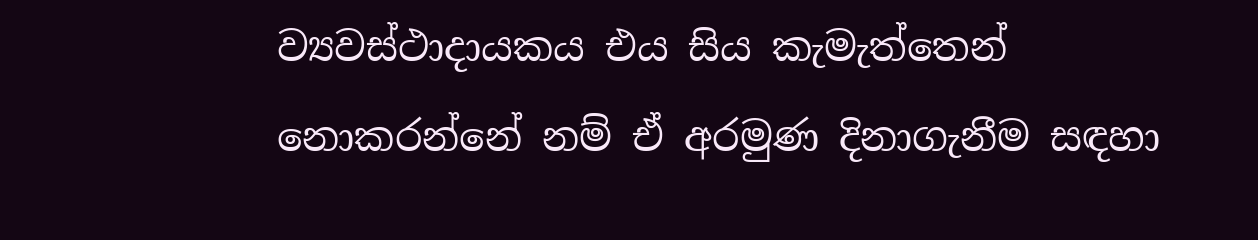ව්‍යවස්ථාදායකය එය සිය කැමැත්තෙන් නොකරන්නේ නම් ඒ අරමුණ දිනාගැනීම සඳහා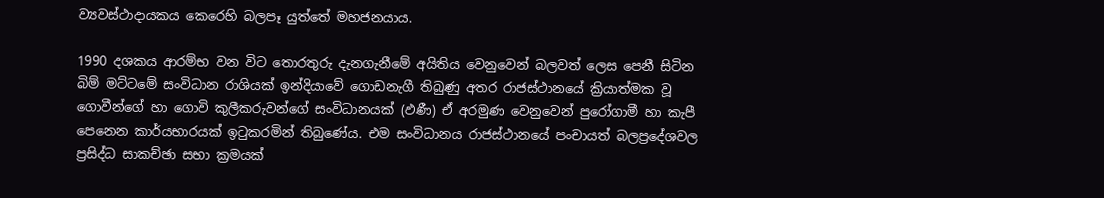ව්‍යවස්ථාදායකය කෙරෙහි බලපෑ යුත්තේ මහජනයාය.

1990 දශකය ආරම්භ වන විට තොරතුරු දැනගැනීමේ අයිතිය වෙනුවෙන් බලවත් ලෙස පෙනී සිටින බිම් මට්ටමේ සංවිධාන රාශියක් ඉන්දියාවේ ගොඩනැගී තිබුණු අතර රාජස්ථානයේ ක්‍රියාත්මක වූ ගොවීන්ගේ හා ගොවි කුලීකරුවන්ගේ සංවිධානයක් (ඵණී) ඒ අරමුණ වෙනුවෙන් පුරෝගාමී හා කැපී පෙනෙන කාර්යභාරයක් ඉටුකරමින් තිබුණේය. එම සංවිධානය රාජස්ථානයේ පංචායත් බලප්‍රදේශවල ප්‍රසිද්ධ සාකච්ඡා සභා ක්‍රමයක්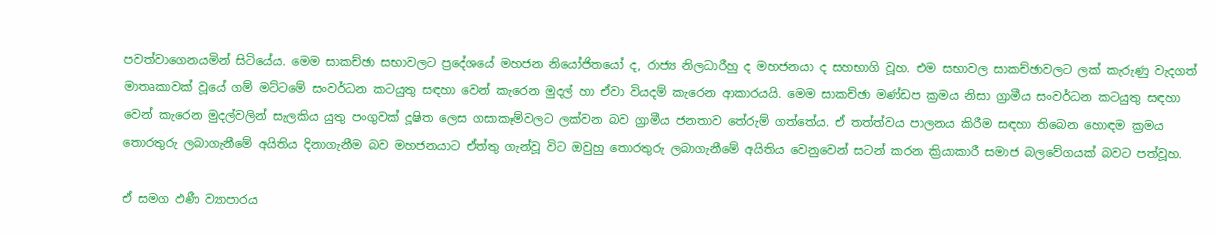පවත්වාගෙනයමින් සිටියේය. මෙම සාකච්ඡා සභාවලට ප්‍රදේශයේ මහජන නියෝජිතයෝ ද, රාජ්‍ය නිලධාරීහු ද මහජනයා ද සහභාගි වූහ. එම සභාවල සාකච්ඡාවලට ලක් කැරුණු වැදගත් මාතෘකාවක් වූයේ ගම් මට්ටමේ සංවර්ධන කටයුතු සඳහා වෙන් කැරෙන මුදල් හා ඒවා වියදම් කැරෙන ආකාරයයි. මෙම සාකච්ඡා මණ්ඩප ක්‍රමය නිසා ග්‍රාමීය සංවර්ධන කටයුතු සඳහා වෙන් කැරෙන මුදල්වලින් සැලකිය යුතු පංගුවක් දූෂිත ලෙස ගසාකෑම්වලට ලක්වන බව ග්‍රාමීය ජනතාව තේරුම් ගත්තේය. ඒ තත්ත්වය පාලනය කිරීම සඳහා තිබෙන හොඳම ක්‍රමය තොරතුරු ලබාගැනීමේ අයිතිය දිනාගැනීම බව මහජනයාට ඒත්තු ගැන්වූ විට ඔවුහු තොරතුරු ලබාගැනීමේ අයිතිය වෙනුවෙන් සටන් කරන ක්‍රියාකාරී සමාජ බලවේගයක් බවට පත්වූහ.

ඒ සමග ඵණී ව්‍යාපාරය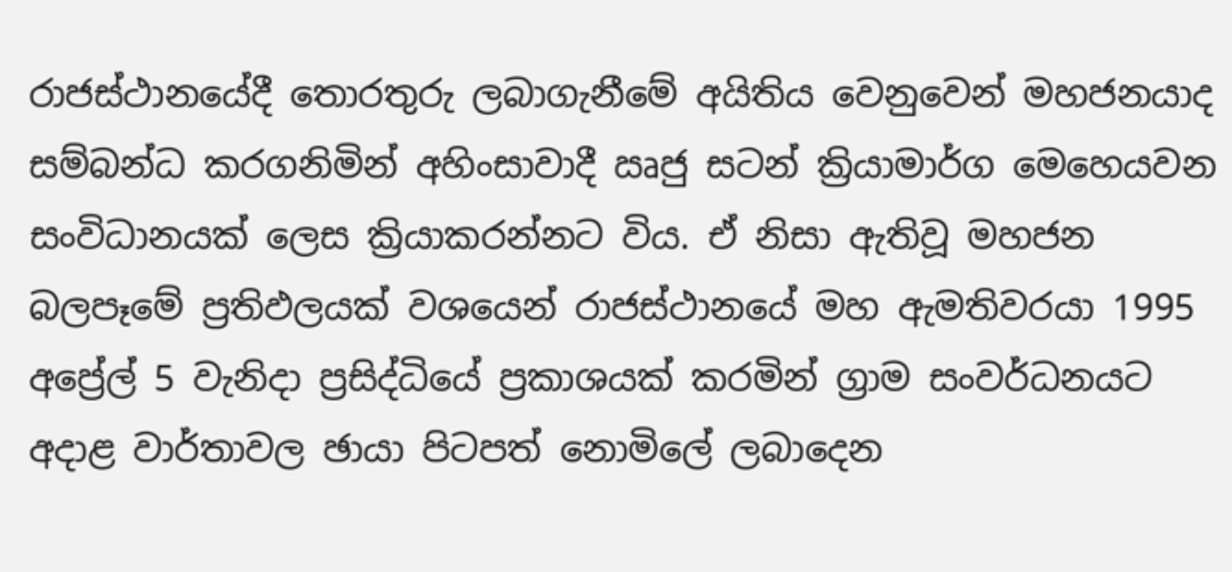රාජස්ථානයේදී තොරතුරු ලබාගැනීමේ අයිතිය වෙනුවෙන් මහජනයාද සම්බන්ධ කරගනිමින් අහිංසාවාදී ඍජු සටන් ක්‍රියාමාර්ග මෙහෙයවන සංවිධානයක් ලෙස ක්‍රියාකරන්නට විය. ඒ නිසා ඇතිවූ මහජන බලපෑමේ ප්‍රතිඵලයක් වශයෙන් රාජස්ථානයේ මහ ඇමතිවරයා 1995 අප්‍රේල් 5 වැනිදා ප්‍රසිද්ධියේ ප්‍රකාශයක් කරමින් ග්‍රාම සංවර්ධනයට අදාළ වාර්තාවල ඡායා පිටපත් නොමිලේ ලබාදෙන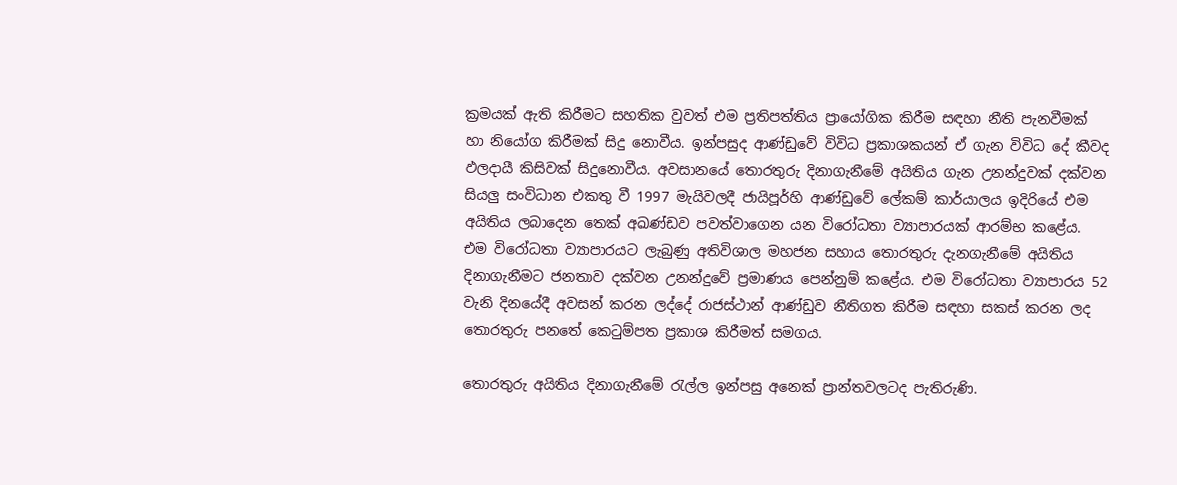ක්‍රමයක් ඇති කිරීමට සහතික වුවත් එම ප්‍රතිපත්තිය ප්‍රායෝගික කිරීම සඳහා නීති පැනවීමක් හා නියෝග කිරීමක් සිදු නොවීය. ඉන්පසුද ආණ්ඩුවේ විවිධ ප්‍රකාශකයන් ඒ ගැන විවිධ දේ කීවද ඵලදායී කිසිවක් සිදුනොවීය. අවසානයේ තොරතුරු දිනාගැනීමේ අයිතිය ගැන උනන්දුවක් දක්වන සියලු සංවිධාන එකතු වී 1997 මැයිවලදී ජායිපූර්හි ආණ්ඩුවේ ලේකම් කාර්යාලය ඉදිරියේ එම අයිතිය ලබාදෙන තෙක් අඛණ්ඩව පවත්වාගෙන යන විරෝධතා ව්‍යාපාරයක් ආරම්භ කළේය. එම විරෝධතා ව්‍යාපාරයට ලැබුණු අතිවිශාල මහජන සහාය තොරතුරු දැනගැනීමේ අයිතිය දිනාගැනීමට ජනතාව දක්වන උනන්දුවේ ප්‍රමාණය පෙන්නුම් කළේය. එම විරෝධතා ව්‍යාපාරය 52 වැනි දිනයේදී අවසන් කරන ලද්දේ රාජස්ථාන් ආණ්ඩුව නීතිගත කිරීම සඳහා සකස් කරන ලද තොරතුරු පනතේ කෙටුම්පත ප්‍රකාශ කිරීමත් සමගය.

තොරතුරු අයිතිය දිනාගැනීමේ රැල්ල ඉන්පසු අනෙක් ප්‍රාන්තවලටද පැතිරුණි.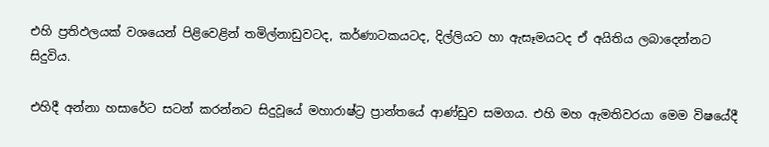එහි ප්‍රතිඵලයක් වශයෙන් පිළිවෙළින් තමිල්නාඩුවටද, කර්ණාටකයටද, දිල්ලියට හා ඇසෑමයටද ඒ අයිතිය ලබාදෙන්නට සිදුවිය.

එහිදී අන්නා හසාරේට සටන් කරන්නට සිදුවූයේ මහාරාෂ්ට්‍ර ප්‍රාන්තයේ ආණ්ඩුව සමගය. එහි මහ ඇමතිවරයා මෙම විෂයේදී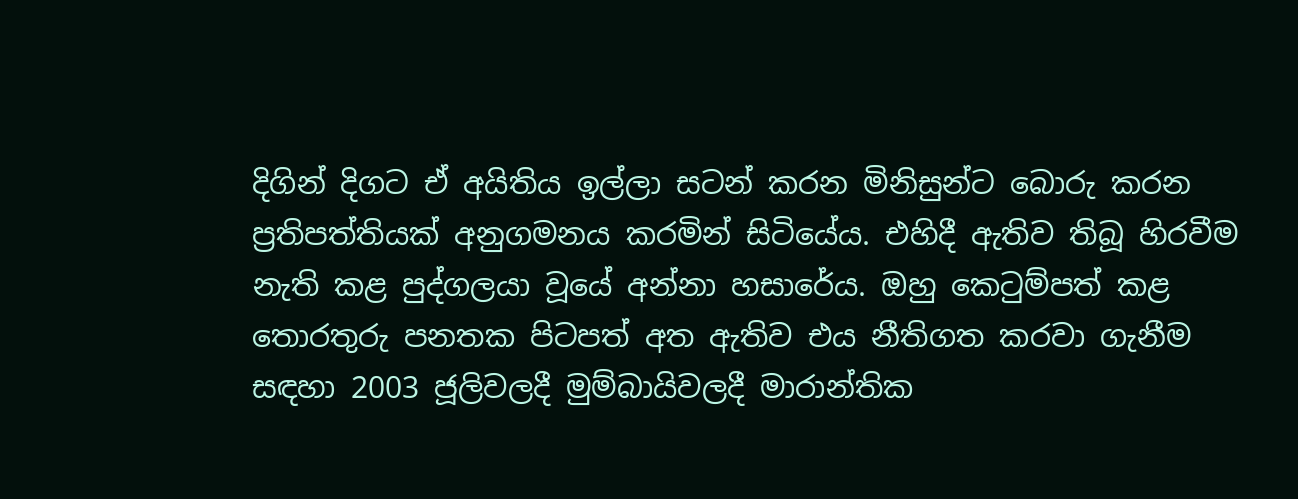දිගින් දිගට ඒ අයිතිය ඉල්ලා සටන් කරන මිනිසුන්ට බොරු කරන ප්‍රතිපත්තියක් අනුගමනය කරමින් සිටියේය. එහිදී ඇතිව තිබූ හිරවීම නැති කළ පුද්ගලයා වූයේ අන්නා හසාරේය. ඔහු කෙටුම්පත් කළ තොරතුරු පනතක පිටපත් අත ඇතිව එය නීතිගත කරවා ගැනීම සඳහා 2003 ජූලිවලදී මුම්බායිවලදී මාරාන්තික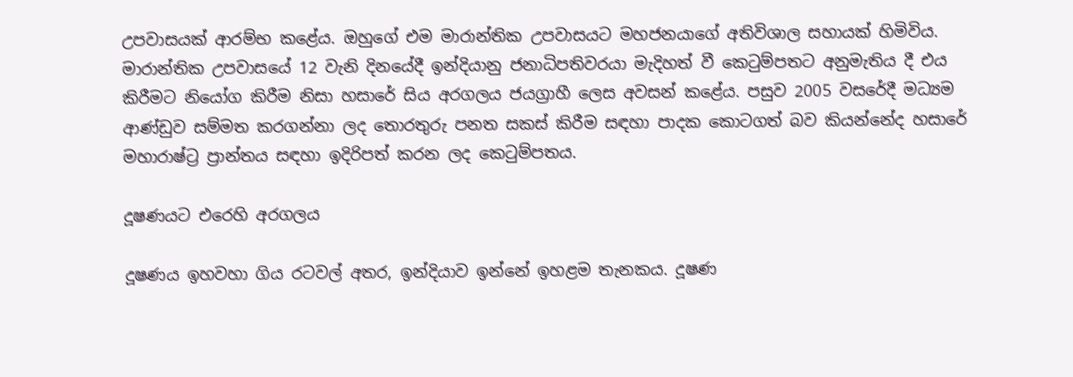උපවාසයක් ආරම්භ කළේය. ඔහුගේ එම මාරාන්තික උපවාසයට මහජනයාගේ අතිවිශාල සහායක් හිමිවිය. මාරාන්තික උපවාසයේ 12 වැනි දිනයේදී ඉන්දියානු ජනාධිපතිවරයා මැදිහත් වී කෙටුම්පතට අනුමැතිය දී එය කිරීමට නියෝග කිරීම නිසා හසාරේ සිය අරගලය ජයග්‍රාහී ලෙස අවසන් කළේය. පසුව 2005 වසරේදී මධ්‍යම ආණ්ඩුව සම්මත කරගන්නා ලද තොරතුරු පනත සකස් කිරීම සඳහා පාදක කොටගත් බව කියන්නේද හසාරේ මහාරාෂ්ට්‍ර ප්‍රාන්තය සඳහා ඉදිරිපත් කරන ලද කෙටුම්පතය.

දූෂණයට එරෙහි අරගලය

දූෂණය ඉහවහා ගිය රටවල් අතර, ඉන්දියාව ඉන්නේ ඉහළම තැනකය. දූෂණ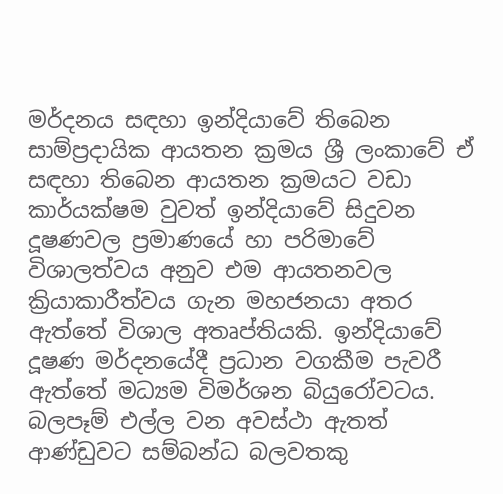මර්දනය සඳහා ඉන්දියාවේ තිබෙන සාම්ප්‍රදායික ආයතන ක්‍රමය ශ්‍රී ලංකාවේ ඒ සඳහා තිබෙන ආයතන ක්‍රමයට වඩා කාර්යක්ෂම වුවත් ඉන්දියාවේ සිදුවන දූෂණවල ප්‍රමාණයේ හා පරිමාවේ විශාලත්වය අනුව එම ආයතනවල ක්‍රියාකාරීත්වය ගැන මහජනයා අතර ඇත්තේ විශාල අතෘප්තියකි. ඉන්දියාවේ දූෂණ මර්දනයේදී ප්‍රධාන වගකීම පැවරී ඇත්තේ මධ්‍යම විමර්ශන බියුරෝවටය. බලපෑම් එල්ල වන අවස්ථා ඇතත් ආණ්ඩුවට සම්බන්ධ බලවතකු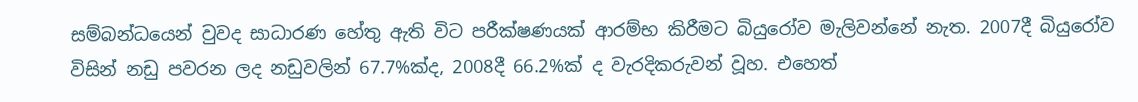සම්බන්ධයෙන් වුවද සාධාරණ හේතු ඇති විට පරීක්ෂණයක් ආරම්භ කිරීමට බියුරෝව මැලිවන්නේ නැත. 2007දී බියුරෝව විසින් නඩු පවරන ලද නඩුවලින් 67.7%ක්ද, 2008දී 66.2%ක් ද වැරදිකරුවන් වූහ. එහෙත්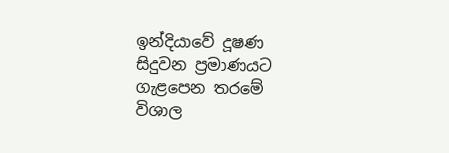ඉන්දියාවේ දූෂණ සිදුවන ප්‍රමාණයට ගැළපෙන තරමේ විශාල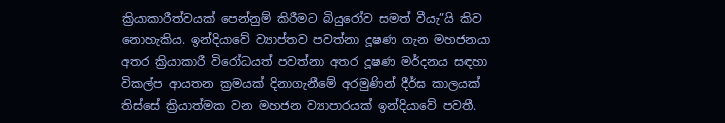ක්‍රියාකාරීත්වයක් පෙන්නුම් කිරීමට බියුරෝව සමත් වීයැ”යි කිව නොහැකිය. ඉන්දියාවේ ව්‍යාප්තව පවත්නා දූෂණ ගැන මහජනයා අතර ක්‍රියාකාරී විරෝධයත් පවත්නා අතර දූෂණ මර්දනය සඳහා විකල්ප ආයතන ක්‍රමයක් දිනාගැනීමේ අරමුණින් දීර්ඝ කාලයක් තිස්සේ ක්‍රියාත්මක වන මහජන ව්‍යාපාරයක් ඉන්දියාවේ පවතී.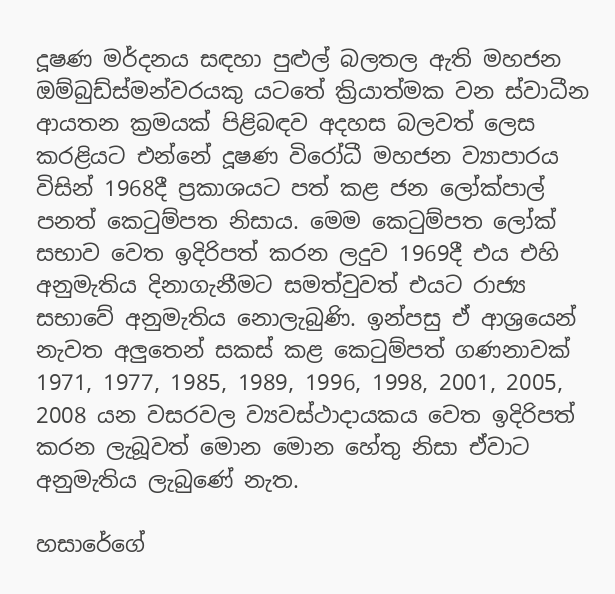දූෂණ මර්දනය සඳහා පුළුල් බලතල ඇති මහජන ඔම්බුඩ්ස්මන්වරයකු යටතේ ක්‍රියාත්මක වන ස්වාධීන ආයතන ක්‍රමයක් පිළිබඳව අදහස බලවත් ලෙස කරළියට එන්නේ දූෂණ විරෝධී මහජන ව්‍යාපාරය විසින් 1968දී ප්‍රකාශයට පත් කළ ජන ලෝක්පාල් පනත් කෙටුම්පත නිසාය. මෙම කෙටුම්පත ලෝක් සභාව වෙත ඉදිරිපත් කරන ලදුව 1969දී එය එහි අනුමැතිය දිනාගැනීමට සමත්වුවත් එයට රාජ්‍ය සභාවේ අනුමැතිය නොලැබුණි. ඉන්පසු ඒ ආශ්‍රයෙන් නැවත අලුතෙන් සකස් කළ කෙටුම්පත් ගණනාවක් 1971, 1977, 1985, 1989, 1996, 1998, 2001, 2005, 2008 යන වසරවල ව්‍යවස්ථාදායකය වෙත ඉදිරිපත් කරන ලැබූවත් මොන මොන හේතු නිසා ඒවාට අනුමැතිය ලැබුණේ නැත.

හසාරේගේ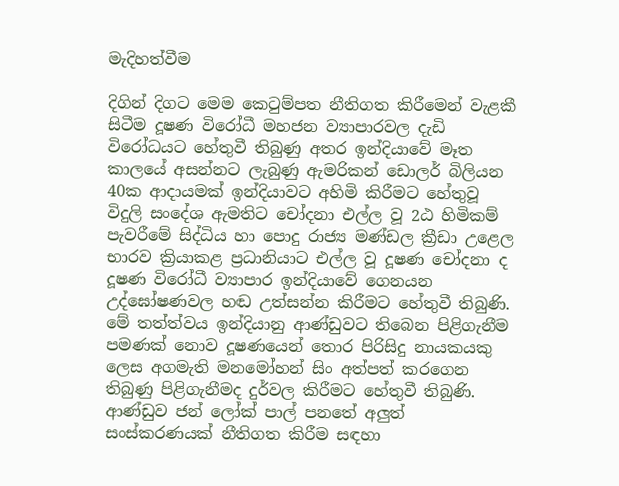මැදිහත්වීම

දිගින් දිගට මෙම කෙටුම්පත නීතිගත කිරීමෙන් වැළකී සිටීම දූෂණ විරෝධී මහජන ව්‍යාපාරවල දැඩි විරෝධයට හේතුවී තිබුණු අතර ඉන්දියාවේ මෑත කාලයේ අසන්නට ලැබුණු ඇමරිකන් ඩොලර් බිලියන 40ක ආදායමක් ඉන්දියාවට අහිමි කිරීමට හේතුවූ විදුලි සංදේශ ඇමතිට චෝදනා එල්ල වූ 2ඨ හිමිකම් පැවරීමේ සිද්ධිය හා පොදු රාජ්‍ය මණ්ඩල ක්‍රීඩා උළෙල භාරව ක්‍රියාකළ ප්‍රධානියාට එල්ල වූ දූෂණ චෝදනා ද දූෂණ විරෝධී ව්‍යාපාර ඉන්දියාවේ ගෙනයන උද්ඝෝෂණවල හඬ උත්සන්න කිරීමට හේතුවී තිබුණි. මේ තත්ත්වය ඉන්දියානු ආණ්ඩුවට තිබෙන පිළිගැනීම පමණක් නොව දූෂණයෙන් තොර පිරිසිදු නායකයකු ලෙස අගමැති මනමෝහන් සිං අත්පත් කරගෙන තිබුණු පිළිගැනීමද දුර්වල කිරීමට හේතුවී තිබුණි. ආණ්ඩුව ජන් ලෝක් පාල් පනතේ අලුත් සංස්කරණයක් නීතිගත කිරීම සඳහා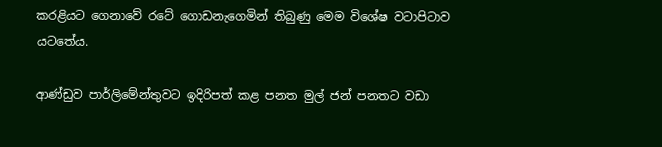කරළියට ගෙනාවේ රටේ ගොඩනැගෙමින් තිබුණු මෙම විශේෂ වටාපිටාව යටතේය.

ආණ්ඩුව පාර්ලිමේන්තුවට ඉදිරිපත් කළ පනත මුල් ජන් පනතට වඩා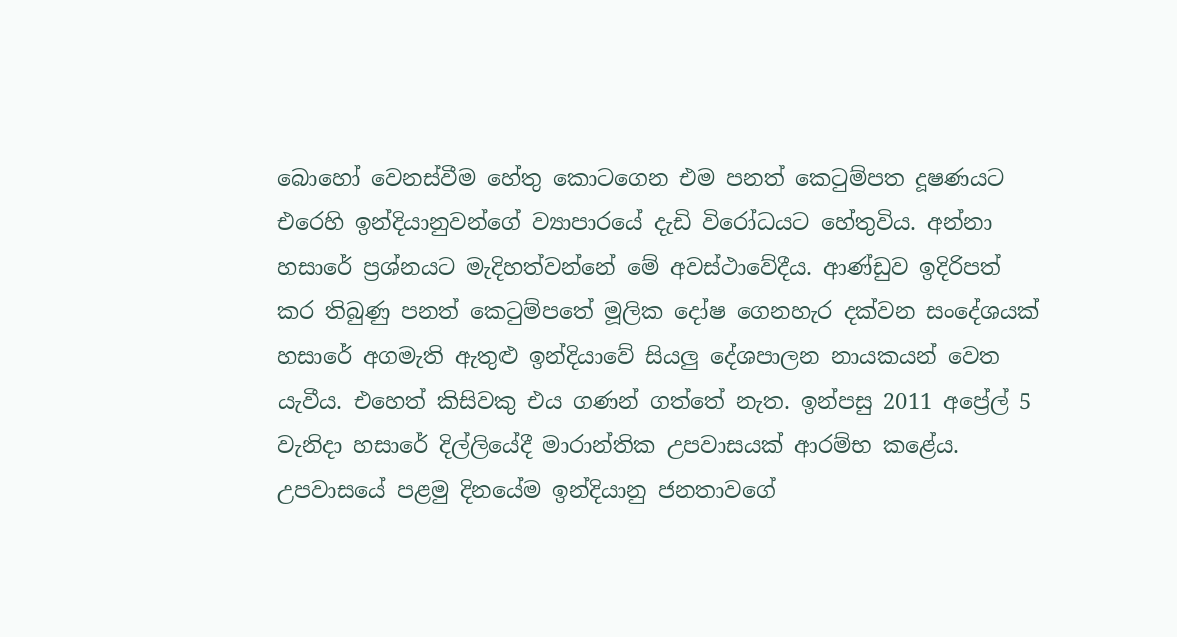බොහෝ වෙනස්වීම හේතු කොටගෙන එම පනත් කෙටුම්පත දූෂණයට එරෙහි ඉන්දියානුවන්ගේ ව්‍යාපාරයේ දැඩි විරෝධයට හේතුවිය. අන්නා හසාරේ ප්‍රශ්නයට මැදිහත්වන්නේ මේ අවස්ථාවේදීය. ආණ්ඩුව ඉදිරිපත් කර තිබුණු පනත් කෙටුම්පතේ මූලික දෝෂ ගෙනහැර දක්වන සංදේශයක් හසාරේ අගමැති ඇතුළු ඉන්දියාවේ සියලු දේශපාලන නායකයන් වෙත යැවීය. එහෙත් කිසිවකු එය ගණන් ගත්තේ නැත. ඉන්පසු 2011 අප්‍රේල් 5 වැනිදා හසාරේ දිල්ලියේදී මාරාන්තික උපවාසයක් ආරම්භ කළේය. උපවාසයේ පළමු දිනයේම ඉන්දියානු ජනතාවගේ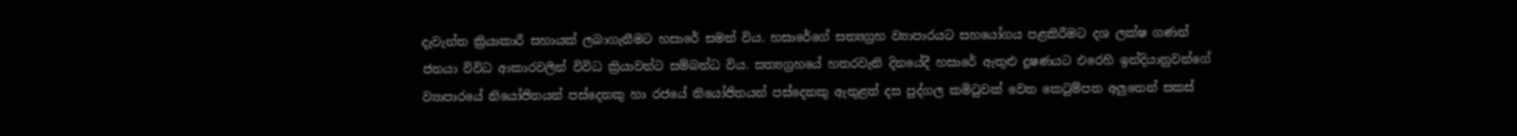දැවැන්ත ක්‍රියාකාරී සහායක් ලබාගැනීමට හසාරේ සමත් විය. හසාරේගේ සත්‍යග්‍රහ ව්‍යාපාරයට සහයෝගය පළකිරීමට දශ ලක්ෂ ගණන් ජනයා විවිධ ආකාරවලින් විවිධ ක්‍රියාවන්ට සම්බන්ධ විය. සත්‍යග්‍රහයේ හතරවැනි දිනයේදී හසාරේ ඇතුළු දූෂණයට එරෙහි ඉන්දියානුවන්ගේ ව්‍යාපාරයේ නියෝජිතයන් පස්දෙනකු හා රජයේ නියෝජිතයන් පස්දෙනකු ඇතුළත් දස පුද්ගල කමිටුවක් වෙත කෙටුම්පත අලුතෙන් සකස්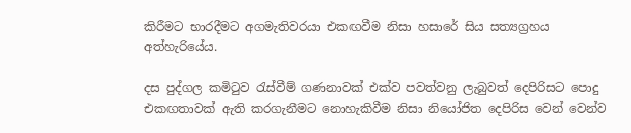කිරීමට භාරදීමට අගමැතිවරයා එකඟවීම නිසා හසාරේ සිය සත්‍යග්‍රහය අත්හැරියේය.

දස පුද්ගල කමිටුව රැස්වීම් ගණනාවක් එක්ව පවත්වනු ලැබුවත් දෙපිරිසට පොදු එකඟතාවක් ඇති කරගැනීමට නොහැකිවීම නිසා නියෝජිත දෙපිරිස වෙන් වෙන්ව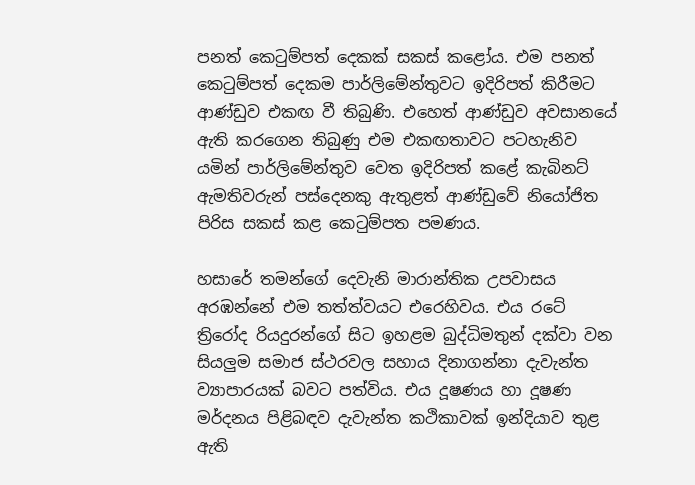පනත් කෙටුම්පත් දෙකක් සකස් කළෝය. එම පනත් කෙටුම්පත් දෙකම පාර්ලිමේන්තුවට ඉදිරිපත් කිරීමට ආණ්ඩුව එකඟ වී තිබුණි. එහෙත් ආණ්ඩුව අවසානයේ ඇති කරගෙන තිබුණු එම එකඟතාවට පටහැනිව යමින් පාර්ලිමේන්තුව වෙත ඉදිරිපත් කළේ කැබිනට් ඇමතිවරුන් පස්දෙනකු ඇතුළත් ආණ්ඩුවේ නියෝජිත පිරිස සකස් කළ කෙටුම්පත පමණය.

හසාරේ තමන්ගේ දෙවැනි මාරාන්තික උපවාසය අරඹන්නේ එම තත්ත්වයට එරෙහිවය. එය රටේ ත්‍රිරෝද රියදුරන්ගේ සිට ඉහළම බුද්ධිමතුන් දක්වා වන සියලුම සමාජ ස්ථරවල සහාය දිනාගන්නා දැවැන්ත ව්‍යාපාරයක් බවට පත්විය. එය දූෂණය හා දූෂණ මර්දනය පිළිබඳව දැවැන්ත කථිකාවක් ඉන්දියාව තුළ ඇති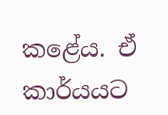කළේය. ඒ කාර්යයට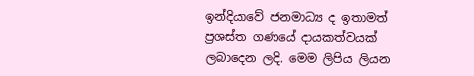ඉන්දියාවේ ජනමාධ්‍ය ද ඉතාමත් ප්‍රශස්ත ගණයේ දායකත්වයක් ලබාදෙන ලදි. මෙම ලිපිය ලියන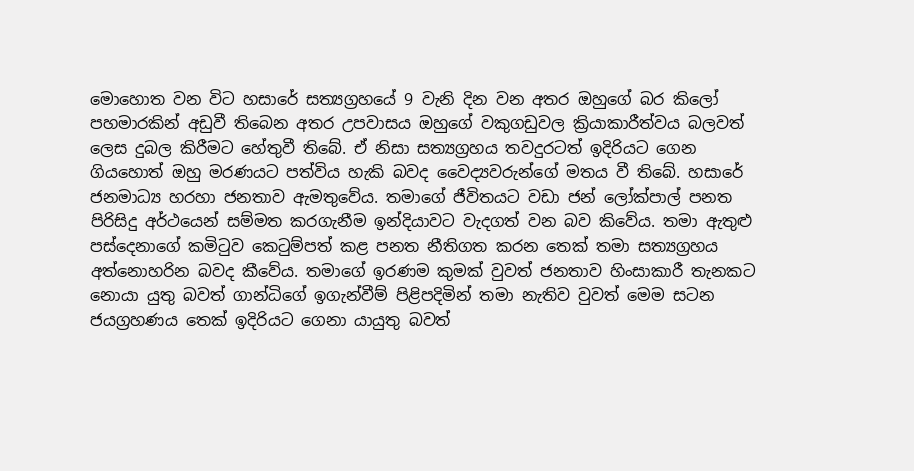මොහොත වන විට හසාරේ සත්‍යග්‍රහයේ 9 වැනි දින වන අතර ඔහුගේ බර කිලෝ පහමාරකින් අඩුවී තිබෙන අතර උපවාසය ඔහුගේ වකුගඩුවල ක්‍රියාකාරීත්වය බලවත් ලෙස දුබල කිරීමට හේතුවී තිබේ. ඒ නිසා සත්‍යග්‍රහය තවදුරටත් ඉදිරියට ගෙන ගියහොත් ඔහු මරණයට පත්විය හැකි බවද වෛද්‍යවරුන්ගේ මතය වී තිබේ. හසාරේ ජනමාධ්‍ය හරහා ජනතාව ඇමතුවේය. තමාගේ ජීවිතයට වඩා ජන් ලෝක්පාල් පනත පිරිසිදු අර්ථයෙන් සම්මත කරගැනීම ඉන්දියාවට වැදගත් වන බව කිවේය. තමා ඇතුළු පස්දෙනාගේ කමිටුව කෙටුම්පත් කළ පනත නීතිගත කරන තෙක් තමා සත්‍යග්‍රහය අත්නොහරින බවද කීවේය. තමාගේ ඉරණම කුමක් වුවත් ජනතාව හිංසාකාරී තැනකට නොයා යුතු බවත් ගාන්ධිගේ ඉගැන්වීම් පිළිපදිමින් තමා නැතිව වුවත් මෙම සටන ජයග්‍රහණය තෙක් ඉදිරියට ගෙනා යායුතු බවත්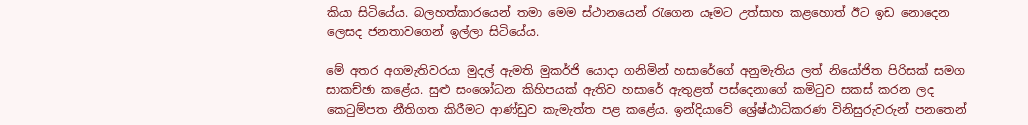කියා සිටියේය. බලහත්කාරයෙන් තමා මෙම ස්ථානයෙන් රැගෙන යෑමට උත්සාහ කළහොත් ඊට ඉඩ නොදෙන ලෙසද ජනතාවගෙන් ඉල්ලා සිටියේය.

මේ අතර අගමැතිවරයා මුදල් ඇමති මුකර්ජි යොදා ගනිමින් හසාරේගේ අනුමැතිය ලත් නියෝජිත පිරිසක් සමග සාකච්ඡා කළේය. සුළු සංශෝධන කිහිපයක් ඇතිව හසාරේ ඇතුළත් පස්දෙනාගේ කමිටුව සකස් කරන ලද කෙටුම්පත නීතිගත කිරීමට ආණ්ඩුව කැමැත්ත පළ කළේය. ඉන්දියාවේ ශ්‍රේෂ්ඨාධිකරණ විනිසුරුවරුන් පනතෙන්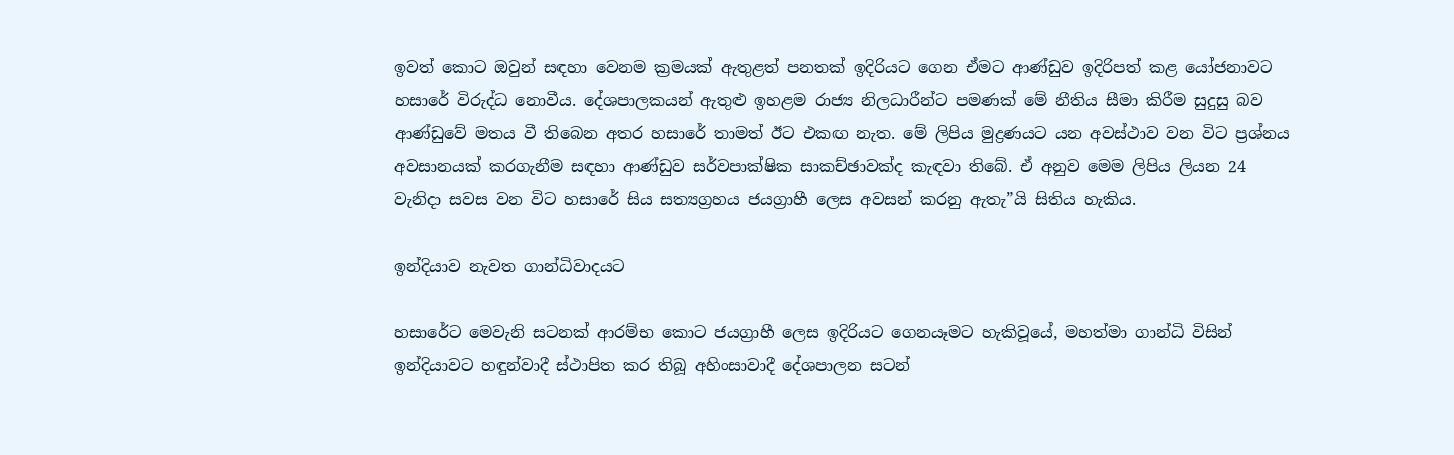ඉවත් කොට ඔවුන් සඳහා වෙනම ක්‍රමයක් ඇතුළත් පනතක් ඉදිරියට ගෙන ඒමට ආණ්ඩුව ඉදිරිපත් කළ යෝජනාවට හසාරේ විරුද්ධ නොවීය. දේශපාලකයන් ඇතුළු ඉහළම රාජ්‍ය නිලධාරීන්ට පමණක් මේ නීතිය සීමා කිරීම සුදුසු බව ආණ්ඩුවේ මතය වී තිබෙන අතර හසාරේ තාමත් ඊට එකඟ නැත. මේ ලිපිය මුද්‍රණයට යන අවස්ථාව වන විට ප්‍රශ්නය අවසානයක් කරගැනීම සඳහා ආණ්ඩුව සර්වපාක්ෂික සාකච්ඡාවක්ද කැඳවා තිබේ. ඒ අනුව මෙම ලිපිය ලියන 24 වැනිදා සවස වන විට හසාරේ සිය සත්‍යග්‍රහය ජයග්‍රාහී ලෙස අවසන් කරනු ඇතැ”යි සිතිය හැකිය.

ඉන්දියාව නැවත ගාන්ධිවාදයට

හසාරේට මෙවැනි සටනක් ආරම්භ කොට ජයග්‍රාහී ලෙස ඉදිරියට ගෙනයෑමට හැකිවූයේ, මහත්මා ගාන්ධි විසින් ඉන්දියාවට හඳුන්වාදී ස්ථාපිත කර තිබූ අහිංසාවාදී දේශපාලන සටන්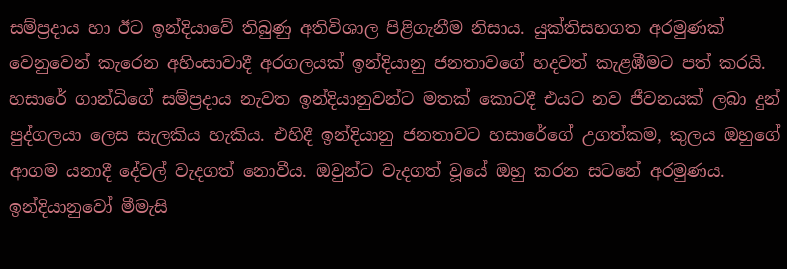සම්ප්‍රදාය හා ඊට ඉන්දියාවේ තිබුණු අතිවිශාල පිළිගැනීම නිසාය. යුක්තිසහගත අරමුණක් වෙනුවෙන් කැරෙන අහිංසාවාදී අරගලයක් ඉන්දියානු ජනතාවගේ හදවත් කැළඹීමට පත් කරයි. හසාරේ ගාන්ධිගේ සම්ප්‍රදාය නැවත ඉන්දියානුවන්ට මතක් කොටදී එයට නව ජීවනයක් ලබා දුන් පුද්ගලයා ලෙස සැලකිය හැකිය. එහිදී ඉන්දියානු ජනතාවට හසාරේගේ උගත්කම, කුලය ඔහුගේ ආගම යනාදී දේවල් වැදගත් නොවීය. ඔවුන්ට වැදගත් වූයේ ඔහු කරන සටනේ අරමුණය. ඉන්දියානුවෝ මීමැසි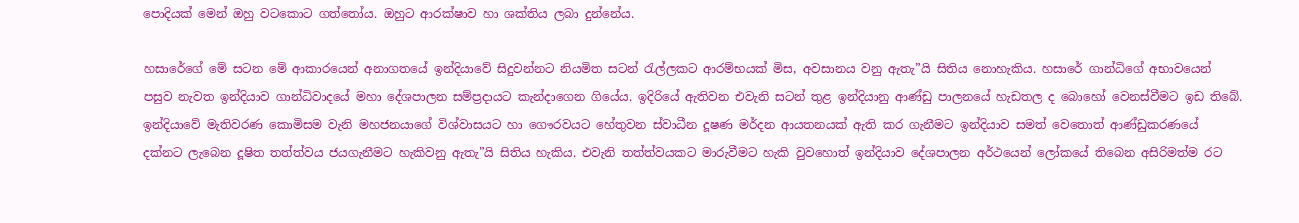පොදියක් මෙන් ඔහු වටකොට ගත්තෝය. ඔහුට ආරක්ෂාව හා ශක්තිය ලබා දුන්නේය.

හසාරේගේ මේ සටන මේ ආකාරයෙන් අනාගතයේ ඉන්දියාවේ සිදුවන්නට නියමිත සටන් රැල්ලකට ආරම්භයක් මිස, අවසානය වනු ඇතැ”යි සිතිය නොහැකිය. හසාරේ ගාන්ධිගේ අභාවයෙන් පසුව නැවත ඉන්දියාව ගාන්ධිවාදයේ මහා දේශපාලන සම්ප්‍රදායට කැන්දාගෙන ගියේය. ඉදිරියේ ඇතිවන එවැනි සටන් තුළ ඉන්දියානු ආණ්ඩු පාලනයේ හැඩතල ද බොහෝ වෙනස්වීමට ඉඩ තිබේ. ඉන්දියාවේ මැතිවරණ කොමිසම වැනි මහජනයාගේ විශ්වාසයට හා ගෞරවයට හේතුවන ස්වාධීන දූෂණ මර්දන ආයතනයක් ඇති කර ගැනීමට ඉන්දියාව සමත් වෙතොත් ආණ්ඩුකරණයේ දක්නට ලැබෙන දූෂිත තත්ත්වය ජයගැනීමට හැකිවනු ඇතැ”යි සිතිය හැකිය. එවැනි තත්ත්වයකට මාරුවීමට හැකි වුවහොත් ඉන්දියාව දේශපාලන අර්ථයෙන් ලෝකයේ තිබෙන අසිරිමත්ම රට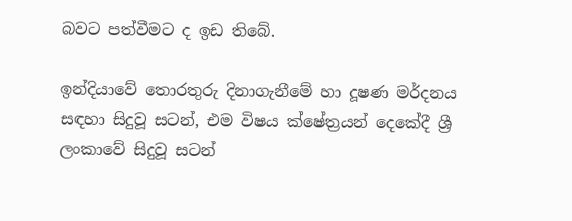බවට පත්වීමට ද ඉඩ තිබේ.

ඉන්දියාවේ තොරතුරු දිනාගැනීමේ හා දූෂණ මර්දනය සඳහා සිදුවූ සටන්, එම විෂය ක්ෂේත්‍රයන් දෙකේදී ශ්‍රී ලංකාවේ සිදුවූ සටන්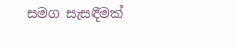සමග සැසඳීමක්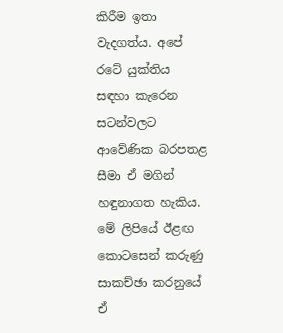කිරීම ඉතා වැදගත්ය. අපේ රටේ යුක්තිය සඳහා කැරෙන සටන්වලට ආවේණික බරපතළ සීමා ඒ මගින් හඳුනාගත හැකිය. මේ ලිපියේ ඊළඟ කොටසෙන් කරුණු සාකච්ඡා කරනුයේ ඒ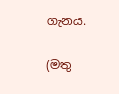ගැනය.

(මතු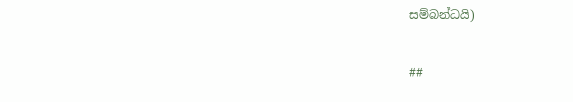සම්බන්ධයි)

##